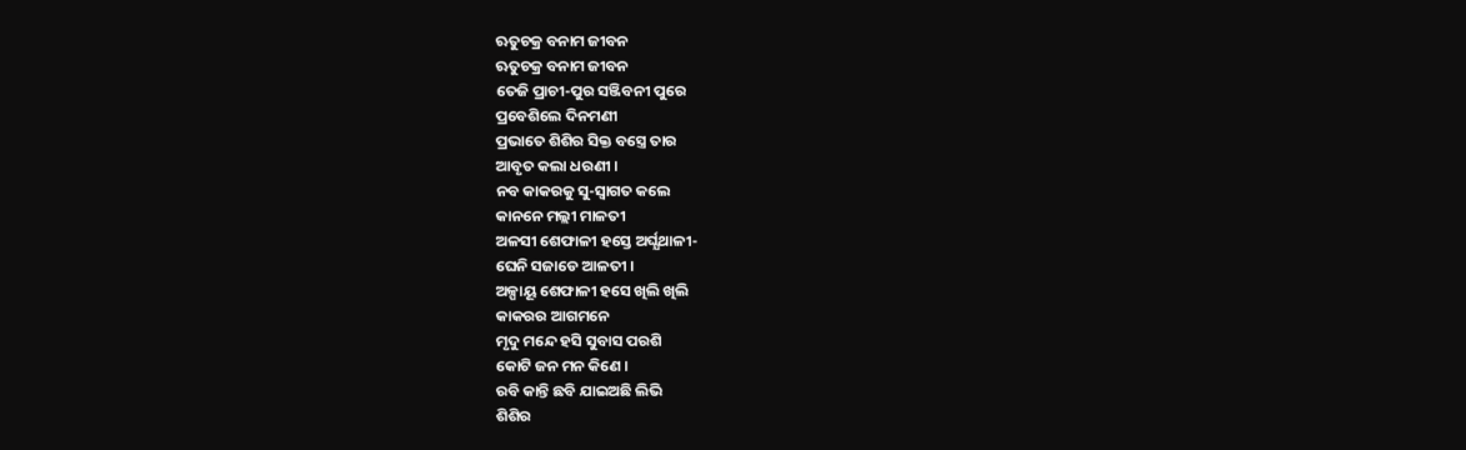ଋତୁଚକ୍ର ବନାମ ଜୀବନ
ଋତୁଚକ୍ର ବନାମ ଜୀବନ
ତେଜି ପ୍ରାଚୀ-ପୁର ସଞ୍ଜିବନୀ ପୁରେ
ପ୍ରବେଶିଲେ ଦିନମଣୀ
ପ୍ରଭାତେ ଶିଶିର ସିକ୍ତ ବସ୍ତ୍ରେ ତାର
ଆବୃତ କଲା ଧରଣୀ ।
ନବ କାକରକୁ ସୁ-ସ୍ବାଗତ କଲେ
କାନନେ ମଲ୍ଲୀ ମାଳତୀ
ଅଳସୀ ଶେଫାଳୀ ହସ୍ତେ ଅର୍ଘ୍ଯଥାଳୀ-
ଘେନି ସଜାଡେ ଆଳତୀ ।
ଅଳ୍ପାୟୂ ଶେଫାଳୀ ହସେ ଖିଲି ଖିଲି
କାକରର ଆଗମନେ
ମୃଦୁ ମନ୍ଦେ ହସି ସୁବାସ ପରଶି
କୋଟି ଜନ ମନ କିଣେ ।
ରବି କାନ୍ତି ଛବି ଯାଇଅଛି ଲିଭି
ଶିଶିର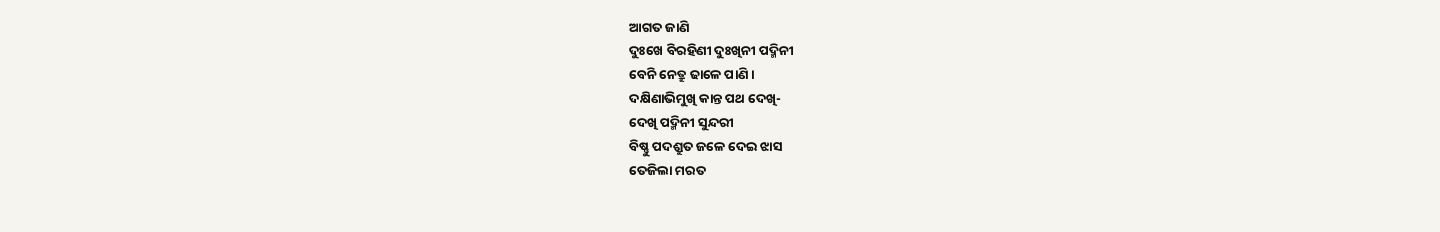ଆଗତ ଜାଣି
ଦୁଃଖେ ବିରହିଣୀ ଦୁଃଖିନୀ ପଦ୍ମିନୀ
ବେନି ନେତ୍ରୁ ଢାଳେ ପାଣି ।
ଦକ୍ଷିଣାଭିମୁଖି କାନ୍ତ ପଥ ଦେଖି-
ଦେଖି ପଦ୍ମିନୀ ସୁନ୍ଦରୀ
ବିଷ୍ଣୁ ପଦଶ୍ରୁତ ଜଳେ ଦେଇ ଝାସ
ତେଜିଲା ମରତ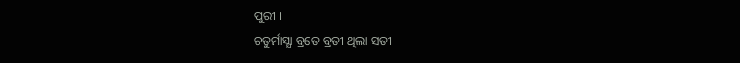ପୁରୀ ।
ଚତୁର୍ମାସ୍ଯା ବ୍ରତେ ବ୍ରତୀ ଥିଲା ସତୀ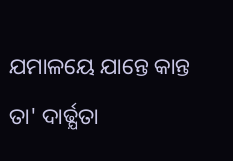ଯମାଳୟେ ଯାନ୍ତେ କାନ୍ତ
ତା' ଦାର୍ଢ୍ଯତା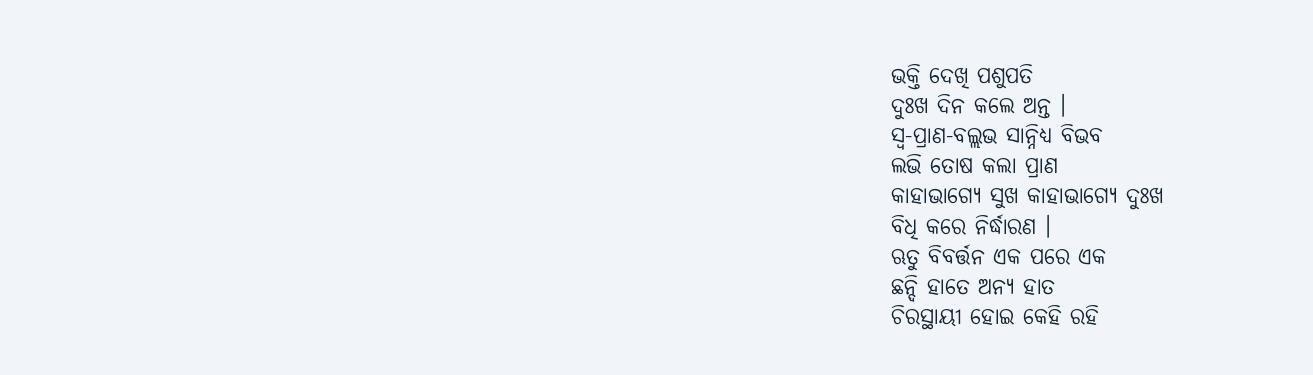ଭକ୍ତି ଦେଖି ପଶୁପତି
ଦୁଃଖ ଦିନ କଲେ ଅନ୍ତ ।
ସ୍ବ-ପ୍ରାଣ-ବଲ୍ଲଭ ସାନ୍ନିଧ୍ଯ ବିଭବ
ଲଭି ତୋଷ କଲା ପ୍ରାଣ
କାହାଭାଗ୍ଯେ ସୁଖ କାହାଭାଗ୍ଯେ ଦୁଃଖ
ବିଧି କରେ ନିର୍ଦ୍ଧାରଣ ।
ଋତୁ ବିବର୍ତ୍ତନ ଏକ ପରେ ଏକ
ଛନ୍ଦି ହାତେ ଅନ୍ଯ ହାତ
ଚିରସ୍ଥାୟୀ ହୋଇ କେହି ରହି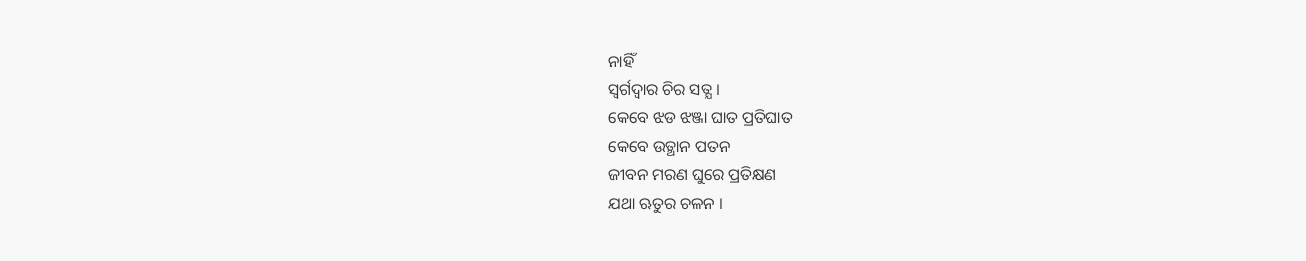ନାହିଁ
ସ୍ବର୍ଗଦ୍ବାର ଚିର ସତ୍ଯ ।
କେବେ ଝଡ ଝଞ୍ଜା ଘାତ ପ୍ରତିଘାତ
କେବେ ଉତ୍ଥାନ ପତନ
ଜୀବନ ମରଣ ଘୁରେ ପ୍ରତିକ୍ଷଣ
ଯଥା ଋତୁର ଚଳନ ।